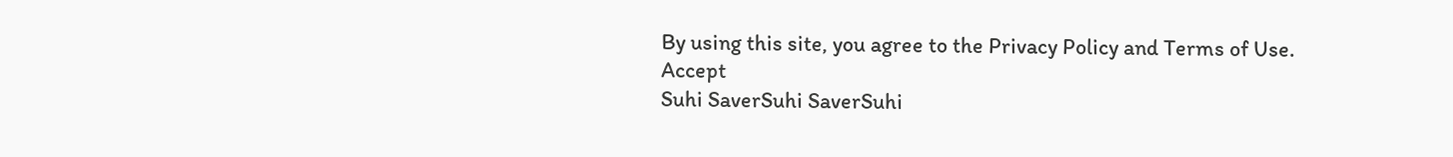By using this site, you agree to the Privacy Policy and Terms of Use.
Accept
Suhi SaverSuhi SaverSuhi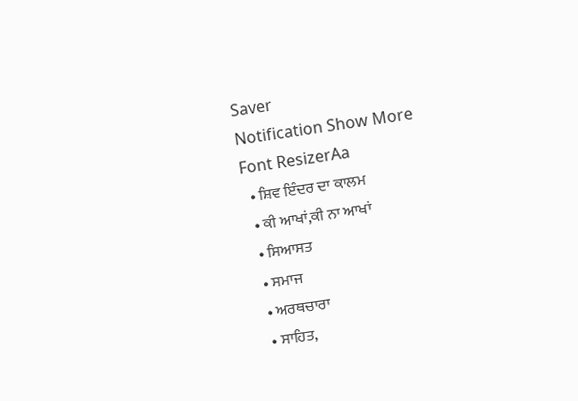Saver
Notification Show More
Font ResizerAa
  • ਸ਼ਿਵ ਇੰਦਰ ਦਾ ਕਾਲਮ
  • ਕੀ ਆਖਾਂ,ਕੀ ਨਾ ਆਖਾਂ
  • ਸਿਆਸਤ
  • ਸਮਾਜ
  • ਅਰਥਚਾਰਾ
  • ਸਾਹਿਤ,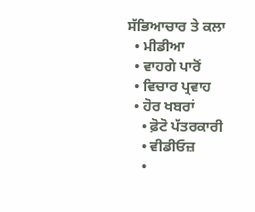ਸੱਭਿਆਚਾਰ ਤੇ ਕਲਾ
  • ਮੀਡੀਆ
  • ਵਾਹਗੇ ਪਾਰੋਂ
  • ਵਿਚਾਰ ਪ੍ਰਵਾਹ
  • ਹੋਰ ਖਬਰਾਂ
    • ਫ਼ੋਟੋ ਪੱਤਰਕਾਰੀ
    • ਵੀਡੀਓਜ਼
    •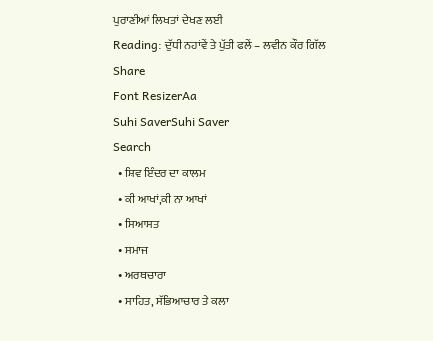ਪੁਰਾਣੀਆਂ ਲਿਖਤਾਂ ਦੇਖਣ ਲਈ
Reading: ਦੁੱਧੀ ਨਹਾਂਵੇਂ ਤੇ ਪੁੱਤੀ ਫਲੇਂ – ਲਵੀਨ ਕੌਰ ਗਿੱਲ
Share
Font ResizerAa
Suhi SaverSuhi Saver
Search
  • ਸ਼ਿਵ ਇੰਦਰ ਦਾ ਕਾਲਮ
  • ਕੀ ਆਖਾਂ,ਕੀ ਨਾ ਆਖਾਂ
  • ਸਿਆਸਤ
  • ਸਮਾਜ
  • ਅਰਥਚਾਰਾ
  • ਸਾਹਿਤ, ਸੱਭਿਆਚਾਰ ਤੇ ਕਲਾ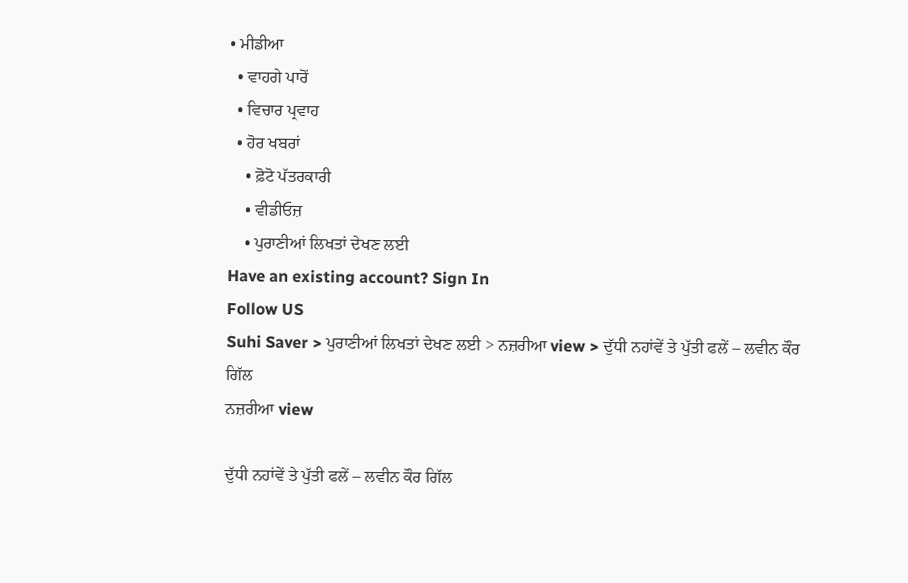• ਮੀਡੀਆ
  • ਵਾਹਗੇ ਪਾਰੋਂ
  • ਵਿਚਾਰ ਪ੍ਰਵਾਹ
  • ਹੋਰ ਖਬਰਾਂ
    • ਫ਼ੋਟੋ ਪੱਤਰਕਾਰੀ
    • ਵੀਡੀਓਜ਼
    • ਪੁਰਾਣੀਆਂ ਲਿਖਤਾਂ ਦੇਖਣ ਲਈ
Have an existing account? Sign In
Follow US
Suhi Saver > ਪੁਰਾਣੀਆਂ ਲਿਖਤਾਂ ਦੇਖਣ ਲਈ > ਨਜ਼ਰੀਆ view > ਦੁੱਧੀ ਨਹਾਂਵੇਂ ਤੇ ਪੁੱਤੀ ਫਲੇਂ – ਲਵੀਨ ਕੌਰ ਗਿੱਲ
ਨਜ਼ਰੀਆ view

ਦੁੱਧੀ ਨਹਾਂਵੇਂ ਤੇ ਪੁੱਤੀ ਫਲੇਂ – ਲਵੀਨ ਕੌਰ ਗਿੱਲ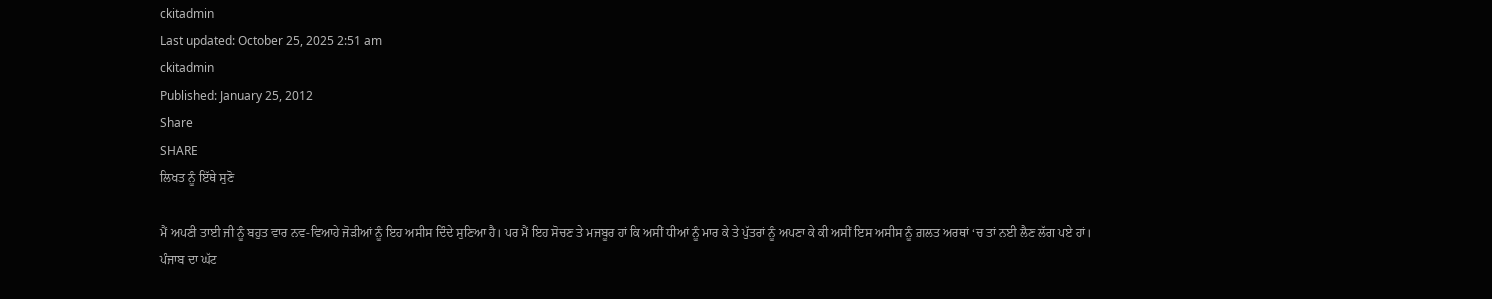ckitadmin
Last updated: October 25, 2025 2:51 am
ckitadmin
Published: January 25, 2012
Share
SHARE
ਲਿਖਤ ਨੂੰ ਇੱਥੇ ਸੁਣੋ

ਮੈਂ ਅਪਣੀ ਤਾਈ ਜੀ ਨੂੰ ਬਹੁਤ ਵਾਰ ਨਵ-ਵਿਆਹੇ ਜੋੜੀਆਂ ਨੂੰ ਇਹ ਅਸੀਸ ਦਿੰਦੇ ਸੁਣਿਆ ਹੈ। ਪਰ ਮੈਂ ਇਹ ਸੋਚਣ ਤੇ ਮਜਬੂਰ ਹਾਂ ਕਿ ਅਸੀਂ ਧੀਆਂ ਨੂੰ ਮਾਰ ਕੇ ਤੇ ਪੁੱਤਰਾਂ ਨੂੰ ਅਪਣਾ ਕੇ ਕੀ ਅਸੀਂ ਇਸ ਅਸੀਸ ਨੂੰ ਗ਼ਲਤ ਅਰਥਾਂ ‘ਚ ਤਾਂ ਨਈ ਲੈਣ ਲੱਗ ਪਏ ਹਾਂ। ਪੰਜਾਬ ਦਾ ਘੱਟ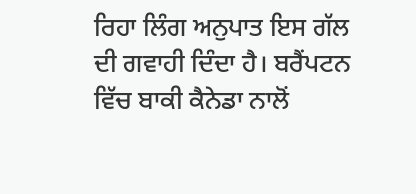ਰਿਹਾ ਲਿੰਗ ਅਨੁਪਾਤ ਇਸ ਗੱਲ ਦੀ ਗਵਾਹੀ ਦਿੰਦਾ ਹੈ। ਬਰੈਂਪਟਨ ਵਿੱਚ ਬਾਕੀ ਕੈਨੇਡਾ ਨਾਲੋਂ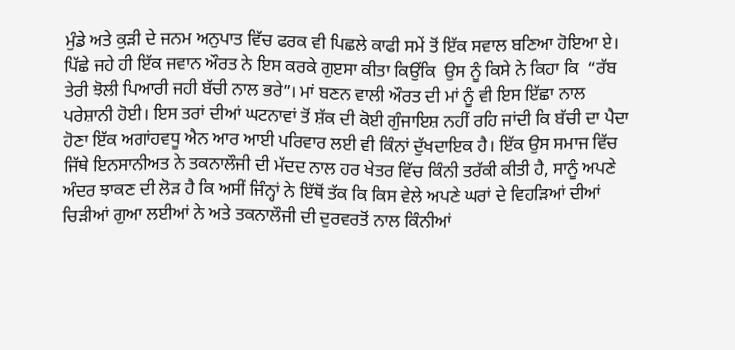ਮੁੰਡੇ ਅਤੇ ਕੁੜੀ ਦੇ ਜਨਮ ਅਨੁਪਾਤ ਵਿੱਚ ਫਰਕ ਵੀ ਪਿਛਲੇ ਕਾਫੀ ਸਮੇਂ ਤੋਂ ਇੱਕ ਸਵਾਲ ਬਣਿਆ ਹੋਇਆ ਏ। ਪਿੱਛੇ ਜਹੇ ਹੀ ਇੱਕ ਜਵਾਨ ਔਰਤ ਨੇ ਇਸ ਕਰਕੇ ਗੁੲਸਾ ਕੀਤਾ ਕਿਉਂਕਿ  ਉਸ ਨੂੰ ਕਿਸੇ ਨੇ ਕਿਹਾ ਕਿ  “ਰੱਬ ਤੇਰੀ ਝੋਲੀ ਪਿਆਰੀ ਜਹੀ ਬੱਚੀ ਨਾਲ ਭਰੇ”। ਮਾਂ ਬਣਨ ਵਾਲੀ ਔਰਤ ਦੀ ਮਾਂ ਨੂੰ ਵੀ ਇਸ ਇੱਛਾ ਨਾਲ ਪਰੇਸ਼ਾਨੀ ਹੋਈ। ਇਸ ਤਰਾਂ ਦੀਆਂ ਘਟਨਾਵਾਂ ਤੋਂ ਸ਼ੱਕ ਦੀ ਕੋਈ ਗੁੰਜਾਇਸ਼ ਨਹੀਂ ਰਹਿ ਜਾਂਦੀ ਕਿ ਬੱਚੀ ਦਾ ਪੈਦਾ ਹੋਣਾ ਇੱਕ ਅਗਾਂਹਵਧੂ ਐਨ ਆਰ ਆਈ ਪਰਿਵਾਰ ਲਈ ਵੀ ਕਿੰਨਾਂ ਦੁੱਖਦਾਇਕ ਹੈ। ਇੱਕ ਉਸ ਸਮਾਜ ਵਿੱਚ ਜਿੱਥੇ ਇਨਸਾਨੀਅਤ ਨੇ ਤਕਨਾਲੌਜੀ ਦੀ ਮੱਦਦ ਨਾਲ ਹਰ ਖੇਤਰ ਵਿੱਚ ਕਿੰਨੀ ਤਰੱਕੀ ਕੀਤੀ ਹੈ, ਸਾਨੂੰ ਅਪਣੇ ਅੰਦਰ ਝਾਕਣ ਦੀ ਲੋੜ ਹੈ ਕਿ ਅਸੀਂ ਜਿੰਨ੍ਹਾਂ ਨੇ ਇੱਥੋਂ ਤੱਕ ਕਿ ਕਿਸ ਵੇਲੇ ਅਪਣੇ ਘਰਾਂ ਦੇ ਵਿਹੜਿਆਂ ਦੀਆਂ ਚਿੜੀਆਂ ਗੁਆ ਲਈਆਂ ਨੇ ਅਤੇ ਤਕਨਾਲੌਜੀ ਦੀ ਦੁਰਵਰਤੋਂ ਨਾਲ ਕਿੰਨੀਆਂ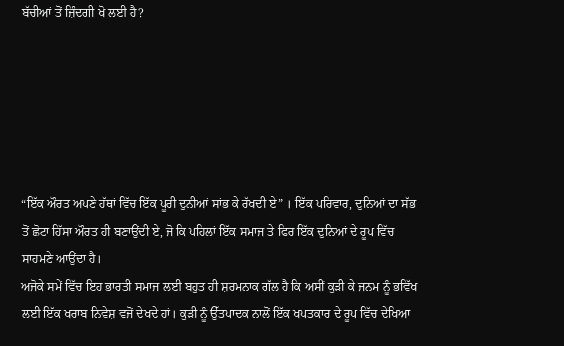ਬੱਚੀਆਂ ਤੋਂ ਜ਼ਿੰਦਗੀ ਖੋ ਲਈ ਹੈ?






“ਇੱਕ ਔਰਤ ਅਪਣੇ ਹੱਥਾਂ ਵਿੱਚ ਇੱਕ ਪੂਰੀ ਦੁਨੀਆਂ ਸਾਂਭ ਕੇ ਰੱਖਦੀ ਏ” । ਇੱਕ ਪਰਿਵਾਰ, ਦੁਨਿਆਂ ਦਾ ਸੱਭ ਤੋਂ ਛੋਟਾ ਹਿੱਸਾ ਔਰਤ ਹੀ ਬਣਾਉਂਦੀ ਏ, ਜੋ ਕਿ ਪਹਿਲਾਂ ਇੱਕ ਸਮਾਜ ਤੇ ਫਿਰ ਇੱਕ ਦੁਨਿਆਂ ਦੇ ਰੂਪ ਵਿੱਚ ਸਾਹਮਣੇ ਆਉਂਦਾ ਹੈ।
ਅਜੋਕੇ ਸਮੇਂ ਵਿੱਚ ਇਹ ਭਾਰਤੀ ਸਮਾਜ ਲਈ ਬਹੁਤ ਹੀ ਸ਼ਰਮਨਾਕ ਗੱਲ ਹੈ ਕਿ ਅਸੀਂ ਕੁੜੀ ਕੇ ਜਨਮ ਨੂੰ ਭਵਿੱਖ ਲਈ ਇੱਕ ਖਰਾਬ ਨਿਵੇਸ਼ ਵਜੋਂ ਦੇਖਦੇ ਹਾਂ। ਕੁੜੀ ਨੂੰ ਉੱਤਪਾਦਕ ਨਾਲੋਂ ਇੱਕ ਖਪਤਕਾਰ ਦੇ ਰੂਪ ਵਿੱਚ ਦੇਖਿਆ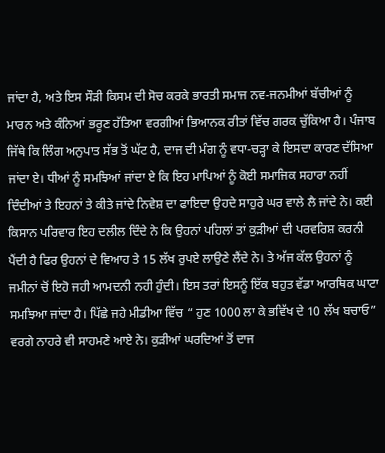ਜਾਂਦਾ ਹੈ, ਅਤੇ ਇਸ ਸੌੜੀ ਕਿਸਮ ਦੀ ਸੋਚ ਕਰਕੇ ਭਾਰਤੀ ਸਮਾਜ ਨਵ-ਜਨਮੀਆਂ ਬੱਚੀਆਂ ਨੂੰ ਮਾਰਨ ਅਤੇ ਕੰਨਿਆਂ ਭਰੂਣ ਹੱਤਿਆ ਵਰਗੀਆਂ ਭਿਆਨਕ ਰੀਤਾਂ ਵਿੱਚ ਗਰਕ ਚੁੱਕਿਆ ਹੈ। ਪੰਜਾਬ ਜਿੱਥੇ ਕਿ ਲਿੰਗ ਅਨੁਪਾਤ ਸੱਭ ਤੋਂ ਘੱਟ ਹੈ, ਦਾਜ ਦੀ ਮੰਗ ਨੂੰ ਵਧਾ-ਚੜ੍ਹਾ ਕੇ ਇਸਦਾ ਕਾਰਣ ਦੱਸਿਆ ਜਾਂਦਾ ਏ। ਧੀਆਂ ਨੂੰ ਸਮਝਿਆਂ ਜਾਂਦਾ ਏ ਕਿ ਇਹ ਮਾਪਿਆਂ ਨੂੰ ਕੋਈ ਸਮਾਜਿਕ ਸਹਾਰਾ ਨਹੀਂ ਦਿੰਦੀਆਂ ਤੇ ਇਹਨਾਂ ਤੇ ਕੀਤੇ ਜਾਂਦੇ ਨਿਵੇਸ਼ ਦਾ ਫਾਇਦਾ ਉਹਦੇ ਸਾਹੁਰੇ ਘਰ ਵਾਲੇ ਲੈ ਜਾਂਦੇ ਨੇ। ਕਈ ਕਿਸਾਨ ਪਰਿਵਾਰ ਇਹ ਦਲੀਲ ਦਿੰਦੇ ਨੇ ਕਿ ਉਹਨਾਂ ਪਹਿਲਾਂ ਤਾਂ ਕੁੜੀਆਂ ਦੀ ਪਰਵਰਿਸ਼ ਕਰਨੀ ਪੈਂਦੀ ਹੈ ਫਿਰ ਉਹਨਾਂ ਦੇ ਵਿਆਹ ਤੇ 15 ਲੱਖ ਰੁਪਏ ਲਾਉਣੇ ਲੈਂਦੇ ਨੇ। ਤੇ ਅੱਜ ਕੱਲ ਉਹਨਾਂ ਨੂੰ ਜਮੀਨਾਂ ਚੋਂ ਇਹੋ ਜਹੀ ਆਮਦਨੀ ਨਹੀ ਹੁੰਦੀ। ਇਸ ਤਰਾਂ ਇਸਨੂੰ ਇੱਕ ਬਹੁਤ ਵੱਡਾ ਆਰਥਿਕ ਘਾਟਾ ਸਮਝਿਆ ਜਾਂਦਾ ਹੈ। ਪਿੱਛੇ ਜਹੇ ਮੀਡੀਆ ਵਿੱਚ “ ਹੁਣ 1000 ਲਾ ਕੇ ਭਵਿੱਖ ਦੇ 10 ਲੱਖ ਬਚਾਓ” ਵਰਗੇ ਨਾਹਰੇ ਵੀ ਸਾਹਮਣੇ ਆਏ ਨੇ। ਕੁੜੀਆਂ ਘਰਦਿਆਂ ਤੋਂ ਦਾਜ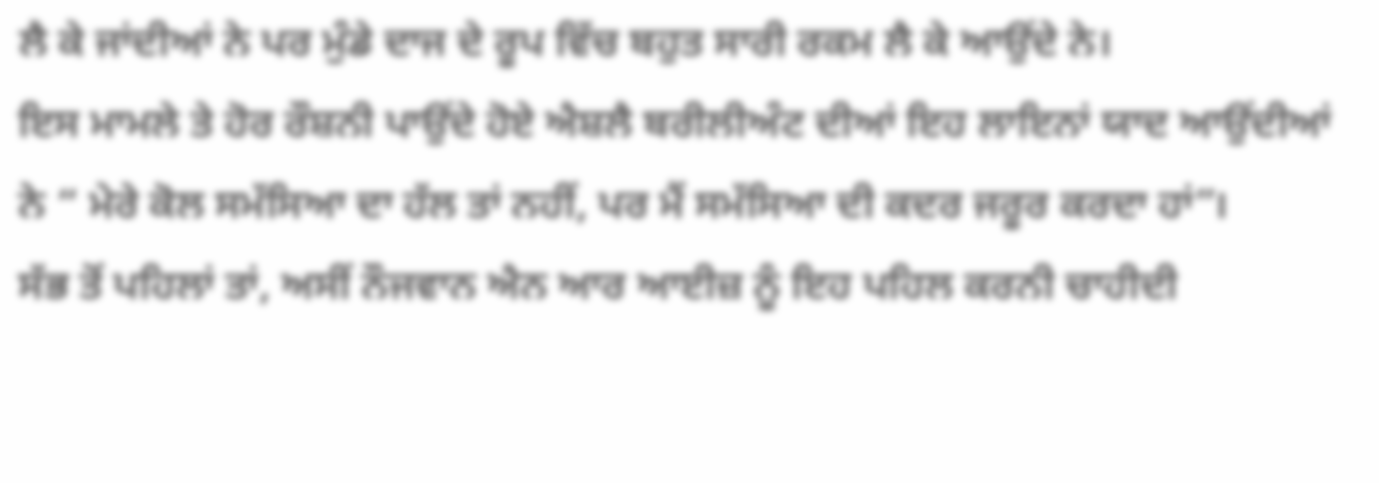ਲੈ ਕੇ ਜਾਂਦੀਆਂ ਨੇ ਪਰ ਮੁੰਡੇ ਦਾਜ ਦੇ ਰੂਪ ਵਿੱਚ ਬਹੁਤ ਸਾਰੀ ਰਕਮ ਲੈ ਕੇ ਆਉਂਦੇ ਨੇ।
ਇਸ ਮਾਮਲੇ ਤੇ ਹੋਰ ਰੌਸ਼ਨੀ ਪਾਉਂਦੇ ਹੋਏ ਐਸ਼ਲੈ ਬਰੀਲੀਅੰਟ ਦੀਆਂ ਇਹ ਲਾਇਨਾਂ ਯਾਦ ਆਉਂਦੀਆਂ ਨੇ “ ਮੇਰੇ ਕੋਲ ਸਮੱਸਿਆ ਦਾ ਹੱਲ ਤਾਂ ਨਹੀਂ, ਪਰ ਮੈਂ ਸਮੱਸਿਆ ਦੀ ਕਦਰ ਜਰੂਰ ਕਰਦਾ ਹਾਂ”।
ਸੱਭ ਤੋਂ ਪਹਿਲਾਂ ਤਾਂ, ਅਸੀਂ ਨੌਜਵਾਨ ਐਨ ਆਰ ਆਈਜ਼ ਨੂੰ ਇਹ ਪਹਿਲ ਕਰਨੀ ਚਾਹੀਦੀ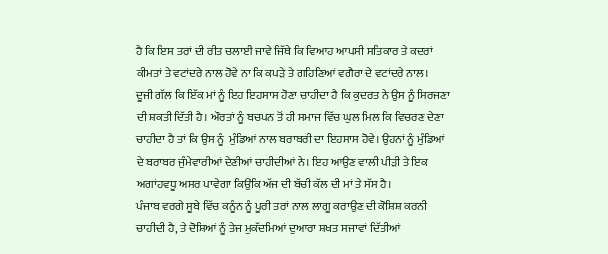ਹੈ ਕਿ ਇਸ ਤਰਾਂ ਦੀ ਰੀਤ ਚਲਾਈ ਜਾਵੇ ਜਿੱਥੇ ਕਿ ਵਿਆਹ ਆਪਸੀ ਸਤਿਕਾਰ ਤੇ ਕਦਰਾਂ ਕੀਮਤਾਂ ਤੇ ਵਟਾਂਦਰੇ ਨਾਲ ਹੋਵੇ ਨਾ ਕਿ ਕਪੜੇ ਤੇ ਗਹਿਣਿਆਂ ਵਗੈਰਾ ਦੇ ਵਟਾਂਦਰੇ ਨਾਲ।
ਦੂਜੀ ਗੱਲ ਕਿ ਇੱਕ ਮਾਂ ਨੂੰ ਇਹ ਇਹਸਾਸ ਹੋਣਾ ਚਾਹੀਦਾ ਹੈ ਕਿ ਕੁਦਰਤ ਨੇ ਉਸ ਨੂੰ ਸਿਰਜਣਾ ਦੀ ਸ਼ਕਤੀ ਦਿੱਤੀ ਹੈ। ਔਰਤਾਂ ਨੂੰ ਬਚਪਨ ਤੋਂ ਹੀ ਸਮਾਜ ਵਿੱਚ ਘੁਲ ਮਿਲ ਕਿ ਵਿਚਰਣ ਦੇਣਾ ਚਾਹੀਦਾ ਹੈ ਤਾਂ ਕਿ ਉਸ ਨੂੰ  ਮੁੰਡਿਆਂ ਨਾਲ ਬਰਾਬਰੀ ਦਾ ਇਹਸਾਸ ਹੋਵੇ। ਉਹਨਾਂ ਨੂੰ ਮੁੰਡਿਆਂ ਦੇ ਬਰਾਬਰ ਜੁੰਮੇਵਾਰੀਆਂ ਦੇਣੀਆਂ ਚਾਹੀਦੀਆਂ ਨੇ। ਇਹ ਆਉਣ ਵਾਲੀ ਪੀੜੀ ਤੇ ਇਕ ਅਗਾਂਹਵਧੂ ਅਸਰ ਪਾਵੇਗਾ ਕਿਉਂਕਿ ਅੱਜ ਦੀ ਬੱਚੀ ਕੱਲ ਦੀ ਮਾਂ ਤੇ ਸੱਸ ਹੈ।
ਪੰਜਾਬ ਵਰਗੇ ਸੂਬੇ ਵਿੱਚ ਕਨੂੰਨ ਨੂੰ ਪੂਰੀ ਤਰਾਂ ਨਾਲ ਲਾਗੂ ਕਰਾਉਣ ਦੀ ਕੋਸ਼ਿਸ਼ ਕਰਨੀ ਚਾਹੀਦੀ ਹੈ, ਤੇ ਦੋਸ਼ਿਆਂ ਨੂੰ ਤੇਜ ਮੁਕੱਦਮਿਆਂ ਦੁਆਰਾ ਸ਼ਖਤ ਸਜਾਵਾਂ ਦਿੱਤੀਆਂ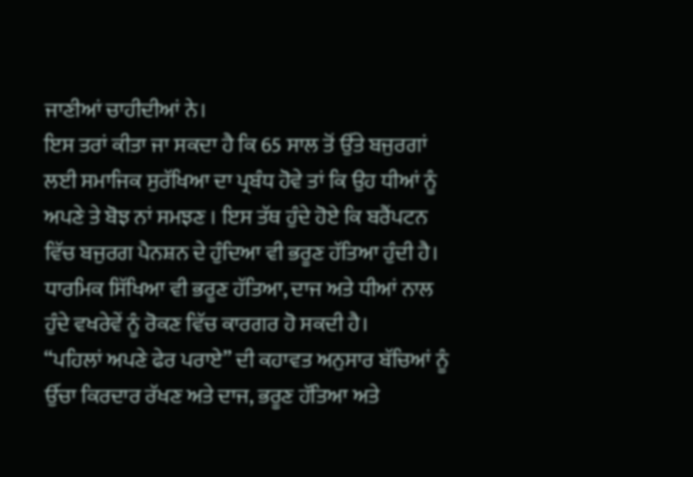ਜਾਣੀਆਂ ਚਾਹੀਦੀਆਂ ਨੇ।
ਇਸ ਤਰਾਂ ਕੀਤਾ ਜਾ ਸਕਦਾ ਹੈ ਕਿ 65 ਸਾਲ ਤੋਂ ਉੱਤੇ ਬਜੁਰਗਾਂ ਲਈ ਸਮਾਜਿਕ ਸੁਰੱਖਿਆ ਦਾ ਪ੍ਰਬੰਧ ਹੋਵੇ ਤਾਂ ਕਿ ਉਹ ਧੀਆਂ ਨੂੰ ਅਪਣੇ ਤੇ ਬੋਝ ਨਾਂ ਸਮਝਣ । ਇਸ ਤੱਥ ਹੁੰਦੇ ਹੋਏ ਕਿ ਬਰੈਂਪਟਨ ਵਿੱਚ ਬਜੁਰਗ ਪੈਨਸ਼ਨ ਦੇ ਹੁੰਦਿਆ ਵੀ ਭਰੂਣ ਹੱਤਿਆ ਹੁੰਦੀ ਹੈ।
ਧਾਰਮਿਕ ਸਿੱਖਿਆ ਵੀ ਭਰੂਣ ਹੱਤਿਆ, ਦਾਜ ਅਤੇ ਧੀਆਂ ਨਾਲ ਹੁੰਦੇ ਵਖਰੇਵੇਂ ਨੂੰ ਰੋਕਣ ਵਿੱਚ ਕਾਰਗਰ ਹੋ ਸਕਦੀ ਹੈ।
“ਪਹਿਲਾਂ ਅਪਣੇ ਫੇਰ ਪਰਾਏ” ਦੀ ਕਹਾਵਤ ਅਨੁਸਾਰ ਬੱਚਿਆਂ ਨੂੰ ਉੱਚਾ ਕਿਰਦਾਰ ਰੱਖਣ ਅਤੇ ਦਾਜ, ਭਰੂਣ ਹੱਤਿਆ ਅਤੇ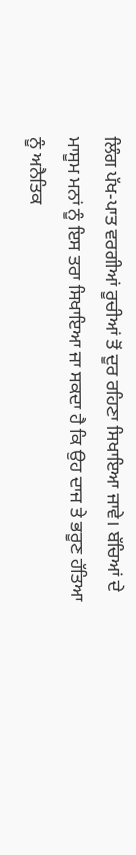ਲਿੰਗ ਪੱਖ-ਪਾਤ ਵਰਗੀਆਂ ਰੂਚੀਆਂ ਤੋਂ ਦੂਰ ਰਹਿਣਾ ਸਿਖਾਇਆ ਜਾਵੇ। ਬੱਚਿਆਂ ਦੇ ਮਾਸੂਮ ਮਨਾਂ ਨੂੰ ਇਸ ਤਰਾ ਸਿਖਾਇਆ ਜਾ ਸਕਦਾ ਹੈ ਕਿ ਉਹ ਦਾਜ ਤੇ ਭਰੂਣ ਹੱਤਿਆ ਨੂੰ ਅਨੈਤਿਕ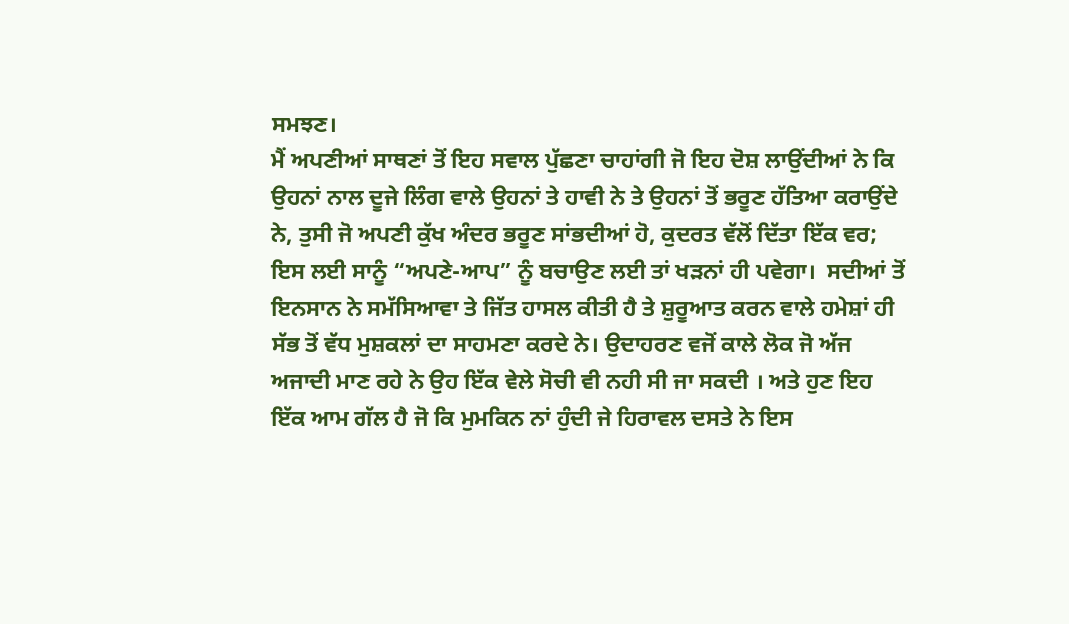ਸਮਝਣ।
ਮੈਂ ਅਪਣੀਆਂ ਸਾਥਣਾਂ ਤੋਂ ਇਹ ਸਵਾਲ ਪੁੱਛਣਾ ਚਾਹਾਂਗੀ ਜੋ ਇਹ ਦੋਸ਼ ਲਾਉਂਦੀਆਂ ਨੇ ਕਿ ਉਹਨਾਂ ਨਾਲ ਦੂਜੇ ਲਿੰਗ ਵਾਲੇ ਉਹਨਾਂ ਤੇ ਹਾਵੀ ਨੇ ਤੇ ਉਹਨਾਂ ਤੋਂ ਭਰੂਣ ਹੱਤਿਆ ਕਰਾਉਂਦੇ ਨੇ, ਤੁਸੀ ਜੋ ਅਪਣੀ ਕੁੱਖ ਅੰਦਰ ਭਰੂਣ ਸਾਂਭਦੀਆਂ ਹੋ, ਕੁਦਰਤ ਵੱਲੋਂ ਦਿੱਤਾ ਇੱਕ ਵਰ; ਇਸ ਲਈ ਸਾਨੂੰ “ਅਪਣੇ-ਆਪ” ਨੂੰ ਬਚਾਉਣ ਲਈ ਤਾਂ ਖੜਨਾਂ ਹੀ ਪਵੇਗਾ।  ਸਦੀਆਂ ਤੋਂ ਇਨਸਾਨ ਨੇ ਸਮੱਸਿਆਵਾ ਤੇ ਜਿੱਤ ਹਾਸਲ ਕੀਤੀ ਹੈ ਤੇ ਸ਼ੁਰੂਆਤ ਕਰਨ ਵਾਲੇ ਹਮੇਸ਼ਾਂ ਹੀ ਸੱਭ ਤੋਂ ਵੱਧ ਮੁਸ਼ਕਲਾਂ ਦਾ ਸਾਹਮਣਾ ਕਰਦੇ ਨੇ। ਉਦਾਹਰਣ ਵਜੋਂ ਕਾਲੇ ਲੋਕ ਜੋ ਅੱਜ ਅਜਾਦੀ ਮਾਣ ਰਹੇ ਨੇ ਉਹ ਇੱਕ ਵੇਲੇ ਸੋਚੀ ਵੀ ਨਹੀ ਸੀ ਜਾ ਸਕਦੀ । ਅਤੇ ਹੁਣ ਇਹ ਇੱਕ ਆਮ ਗੱਲ ਹੈ ਜੋ ਕਿ ਮੁਮਕਿਨ ਨਾਂ ਹੁੰਦੀ ਜੇ ਹਿਰਾਵਲ ਦਸਤੇ ਨੇ ਇਸ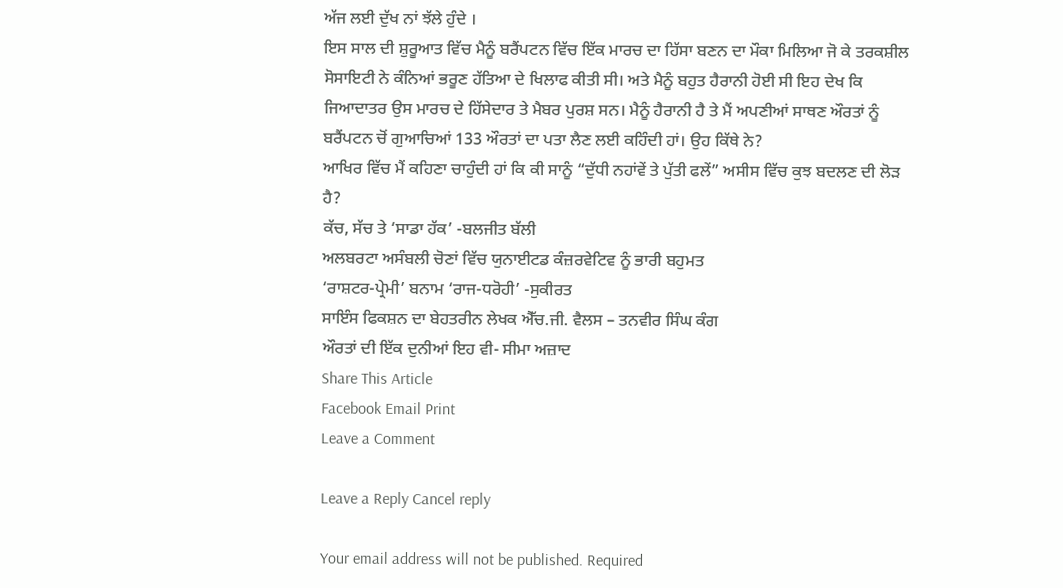ਅੱਜ ਲਈ ਦੁੱਖ ਨਾਂ ਝੱਲੇ ਹੁੰਦੇ ।
ਇਸ ਸਾਲ ਦੀ ਸ਼ੁਰੂਆਤ ਵਿੱਚ ਮੈਨੂੰ ਬਰੈਂਪਟਨ ਵਿੱਚ ਇੱਕ ਮਾਰਚ ਦਾ ਹਿੱਸਾ ਬਣਨ ਦਾ ਮੌਕਾ ਮਿਲਿਆ ਜੋ ਕੇ ਤਰਕਸ਼ੀਲ ਸੋਸਾਇਟੀ ਨੇ ਕੰਨਿਆਂ ਭਰੂਣ ਹੱਤਿਆ ਦੇ ਖਿਲਾਫ ਕੀਤੀ ਸੀ। ਅਤੇ ਮੈਨੂੰ ਬਹੁਤ ਹੈਰਾਨੀ ਹੋਈ ਸੀ ਇਹ ਦੇਖ ਕਿ ਜਿਆਦਾਤਰ ਉਸ ਮਾਰਚ ਦੇ ਹਿੱਸੇਦਾਰ ਤੇ ਮੈਬਰ ਪੁਰਸ਼ ਸਨ। ਮੈਨੂੰ ਹੈਰਾਨੀ ਹੈ ਤੇ ਮੈਂ ਅਪਣੀਆਂ ਸਾਥਣ ਔਰਤਾਂ ਨੂੰ ਬਰੈਂਪਟਨ ਚੋਂ ਗੁਆਚਿਆਂ 133 ਔਰਤਾਂ ਦਾ ਪਤਾ ਲੈਣ ਲਈ ਕਹਿੰਦੀ ਹਾਂ। ਉਹ ਕਿੱਥੇ ਨੇ?
ਆਖਿਰ ਵਿੱਚ ਮੈਂ ਕਹਿਣਾ ਚਾਹੁੰਦੀ ਹਾਂ ਕਿ ਕੀ ਸਾਨੂੰ “ਦੁੱਧੀ ਨਹਾਂਵੇਂ ਤੇ ਪੁੱਤੀ ਫਲੇਂ” ਅਸੀਸ ਵਿੱਚ ਕੁਝ ਬਦਲਣ ਦੀ ਲੋੜ ਹੈ?
ਕੱਚ, ਸੱਚ ਤੇ ‘ਸਾਡਾ ਹੱਕ’ -ਬਲਜੀਤ ਬੱਲੀ
ਅਲਬਰਟਾ ਅਸੰਬਲੀ ਚੋਣਾਂ ਵਿੱਚ ਯੁਨਾਈਟਡ ਕੰਜ਼ਰਵੇਟਿਵ ਨੂੰ ਭਾਰੀ ਬਹੁਮਤ
‘ਰਾਸ਼ਟਰ-ਪ੍ਰੇਮੀ’ ਬਨਾਮ ‘ਰਾਜ-ਧਰੋਹੀ’ -ਸੁਕੀਰਤ
ਸਾਇੰਸ ਫਿਕਸ਼ਨ ਦਾ ਬੇਹਤਰੀਨ ਲੇਖਕ ਐੱਚ.ਜੀ. ਵੈਲਸ – ਤਨਵੀਰ ਸਿੰਘ ਕੰਗ
ਔਰਤਾਂ ਦੀ ਇੱਕ ਦੁਨੀਆਂ ਇਹ ਵੀ- ਸੀਮਾ ਅਜ਼ਾਦ
Share This Article
Facebook Email Print
Leave a Comment

Leave a Reply Cancel reply

Your email address will not be published. Required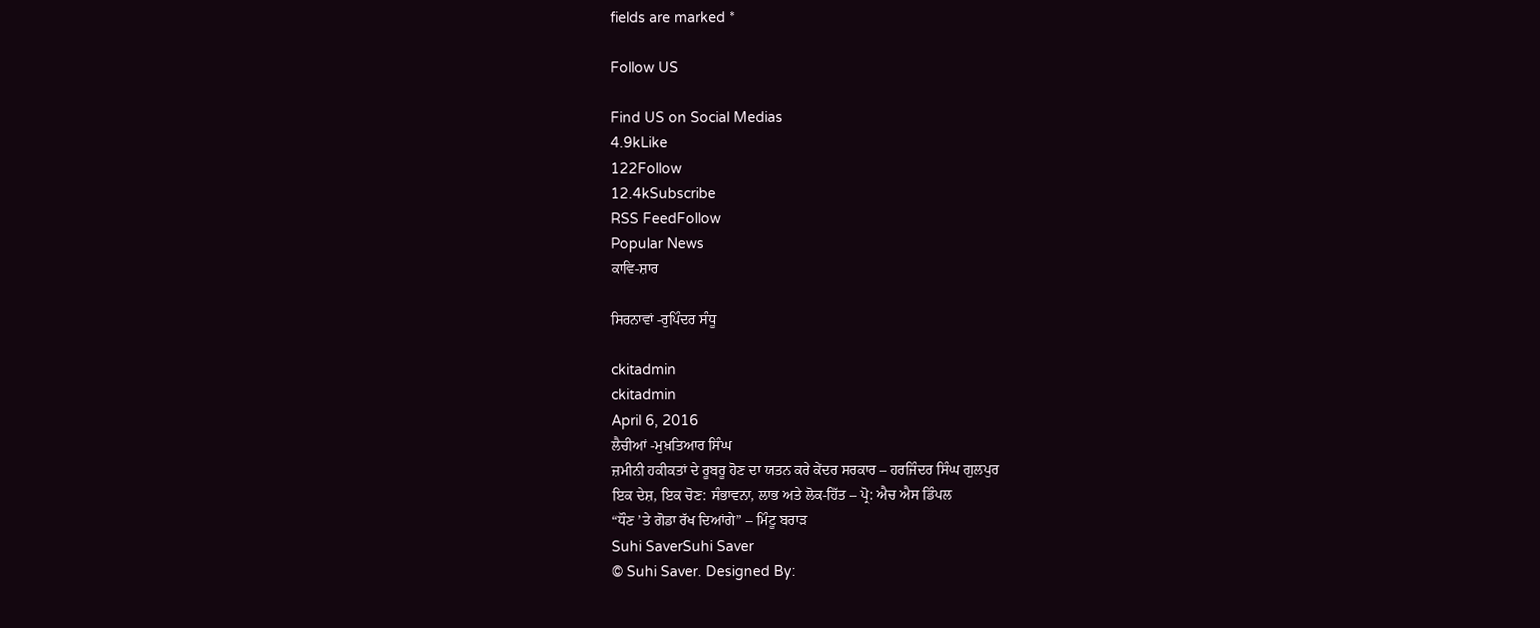fields are marked *

Follow US

Find US on Social Medias
4.9kLike
122Follow
12.4kSubscribe
RSS FeedFollow
Popular News
ਕਾਵਿ-ਸ਼ਾਰ

ਸਿਰਨਾਵਾਂ -ਰੁਪਿੰਦਰ ਸੰਧੂ

ckitadmin
ckitadmin
April 6, 2016
ਲੈਚੀਆਂ -ਮੁਖ਼ਤਿਆਰ ਸਿੰਘ
ਜ਼ਮੀਨੀ ਹਕੀਕਤਾਂ ਦੇ ਰੂਬਰੂ ਹੋਣ ਦਾ ਯਤਨ ਕਰੇ ਕੇਂਦਰ ਸਰਕਾਰ – ਹਰਜਿੰਦਰ ਸਿੰਘ ਗੁਲਪੁਰ
ਇਕ ਦੇਸ਼, ਇਕ ਚੋਣ: ਸੰਭਾਵਨਾ, ਲਾਭ ਅਤੇ ਲੋਕ-ਹਿੱਤ – ਪ੍ਰੋ: ਐਚ ਐਸ ਡਿੰਪਲ
“ਧੌਣ ’ਤੇ ਗੋਡਾ ਰੱਖ ਦਿਆਂਗੇ” – ਮਿੰਟੂ ਬਰਾੜ
Suhi SaverSuhi Saver
© Suhi Saver. Designed By: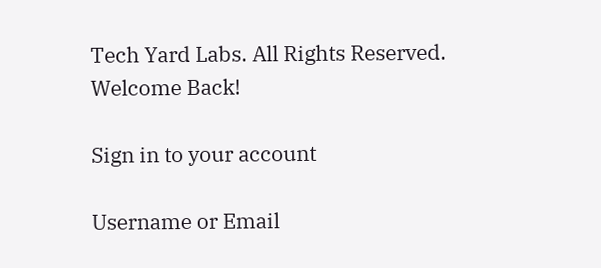Tech Yard Labs. All Rights Reserved.
Welcome Back!

Sign in to your account

Username or Email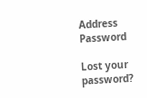Address
Password

Lost your password?